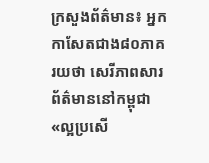ក្រសួងព័ត៌មាន៖ អ្នកកាសែតជាង៨០ភាគរយថា សេរីភាពសារព័ត៌មាននៅកម្ពុជា«ល្អប្រសើ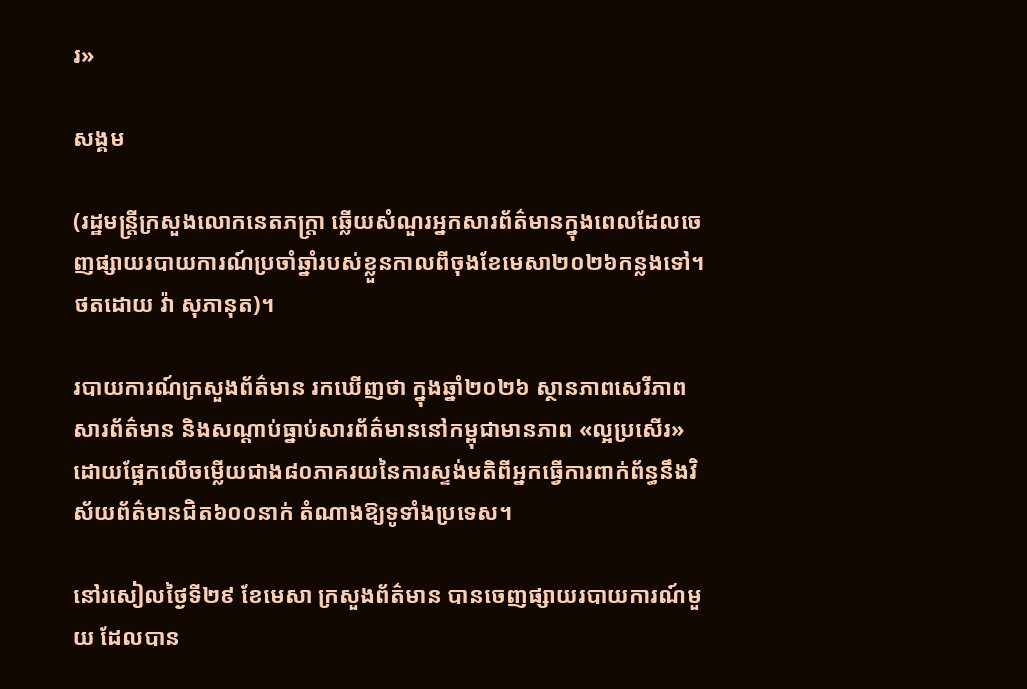រ»

សង្គម

(រដ្ឋមន្ត្រីក្រសួងលោកនេតភក្ត្រា ឆ្លើយសំណួរអ្នកសារព័ត៌មានក្នុងពេលដែលចេញផ្សាយរបាយការណ៍ប្រចាំឆ្នាំរបស់ខ្លួនកាលពីចុងខែមេសា២០២៦កន្លងទៅ។ ថតដោយ វ៉ា សុភានុត)។

របាយការណ៍ក្រសួងព័ត៌មាន រកឃើញថា ក្នុងឆ្នាំ២០២៦ ស្ថានភាពសេរីភាពសារព័ត៌មាន និងសណ្ដាប់ធ្នាប់សារព័ត៌មាននៅកម្ពុជាមានភាព «ល្អប្រសើរ» ដោយផ្អែកលើចម្លើយជាង៨០ភាគរយនៃការស្ទង់មតិពីអ្នកធ្វើការពាក់ព័ន្ធនឹងវិស័យព័ត៌មានជិត៦០០នាក់ តំណាងឱ្យទូទាំងប្រទេស។

នៅរសៀលថ្ងៃទី២៩ ខែមេសា ក្រសួងព័ត៌មាន បានចេញផ្សាយរបាយការណ៍មួយ ដែលបាន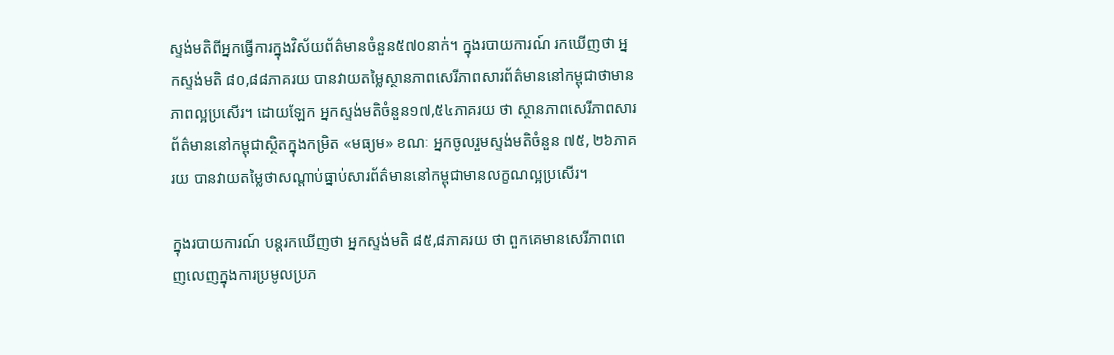ស្ទង់មតិពីអ្នកធ្វើការក្នុងវិស័យព័ត៌មានចំនួន៥៧០នាក់។ ក្នុងរបាយការណ៍ រកឃើញថា អ្នកស្ទង់មតិ ៨០,៨៨ភាគរយ បានវាយតម្លៃស្ថានភាពសេរីភាពសារព័ត៌មាននៅកម្ពុជាថាមានភាពល្អប្រសើរ។ ដោយឡែក អ្នកស្ទង់មតិចំនួន១៧,៥៤ភាគរយ ថា ស្ថានភាពសេរីភាពសារព័ត៌មាននៅកម្ពុជាស្ថិតក្នុងកម្រិត «មធ្យម» ខណៈ អ្នកចូលរួមស្ទង់មតិចំនួន ៧៥, ២៦ភាគរយ បានវាយតម្លៃថាសណ្ដាប់ធ្នាប់សារព័ត៌មាននៅកម្ពុជាមានលក្ខណល្អប្រសើរ។

ក្នុងរបាយការណ៍ បន្តរកឃើញថា អ្នកស្ទង់មតិ ៨៥,៨ភាគរយ ថា ពួកគេមានសេរីភាពពេញលេញក្នុងការប្រមូលប្រភ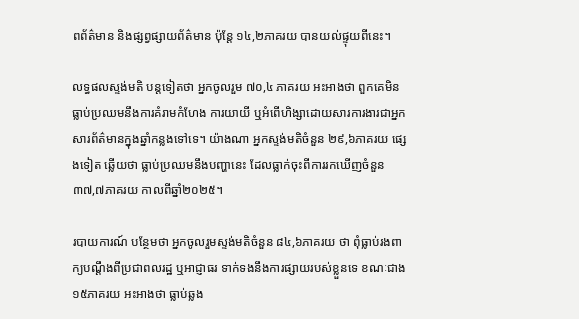ពព័ត៌មាន និងផ្សព្វផ្សាយព័ត៌មាន ប៉ុន្តែ ១៤,២ភាគរយ បានយល់ផ្ទុយពីនេះ។

លទ្ធផលស្ទង់មតិ បន្តទៀតថា អ្នកចូលរួម ៧០,៤ ភាគរយ អះអាងថា ពួកគេមិនធ្លាប់ប្រឈមនឹងការគំរាមកំហែង ការយាយី ឬអំពើហិង្សាដោយសារការងារជាអ្នកសារព័ត៌មានក្នុងឆ្នាំកន្លងទៅទេ។ យ៉ាងណា អ្នកស្ទង់មតិចំនួន ២៩,៦ភាគរយ ផ្សេងទៀត ឆ្លើយថា ធ្លាប់ប្រឈមនឹងបញ្ហានេះ ដែលធ្លាក់ចុះពីការរកឃើញចំនួន ៣៧,៧ភាគរយ កាលពីឆ្នាំ២០២៥។

របាយការណ៍ បន្ថែមថា អ្នកចូលរួមស្ទង់មតិចំនួន ៨៤,៦ភាគរយ ថា ពុំធ្លាប់រងពាក្យបណ្ដឹងពីប្រជាពលរដ្ឋ ឬអាជ្ញាធរ ទាក់ទងនឹងការផ្សាយរបស់ខ្លួនទេ ខណៈជាង១៥ភាគរយ អះអាងថា ធ្លាប់ឆ្លង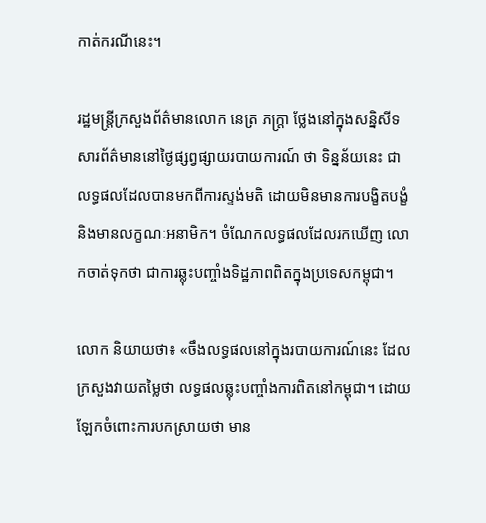កាត់ករណីនេះ។

រដ្ឋមន្រ្តីក្រសួងព័ត៌មានលោក នេត្រ ភក្រ្តា ថ្លែងនៅក្នុងសន្និសីទសារព័ត៌មាននៅថ្ងៃផ្សព្វផ្សាយរបាយការណ៍ ថា ទិន្នន័យនេះ ជាលទ្ធផលដែលបានមកពីការស្ទង់មតិ ដោយមិនមានការបង្ខិតបង្ខំ និងមានលក្ខណៈអនាមិក។ ចំណែកលទ្ធផលដែលរកឃើញ លោកចាត់ទុកថា ជាការឆ្លុះបញ្ចាំងទិដ្ឋភាពពិតក្នុងប្រទេសកម្ពុជា។

លោក និយាយថា៖ «ចឹងលទ្ធផលនៅក្នុងរបាយការណ៍នេះ ដែលក្រសួងវាយតម្លៃថា លទ្ធផលឆ្លុះបញ្ចាំងការពិតនៅកម្ពុជា។ ដោយឡែកចំពោះការបកស្រាយថា មាន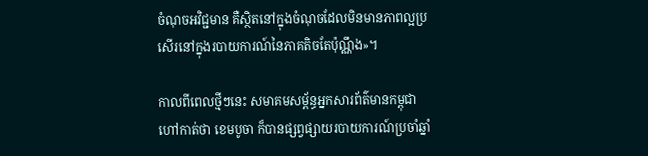ចំណុចអវិជ្ជមាន គឺស្ថិតនៅក្នុងចំណុចដែលមិនមានភាពល្អប្រសើរនៅក្នុងរបាយការណ៍នៃភាគតិចតែប៉ុណ្ណឹង»។

កាលពីពេលថ្មីៗនេះ សមាគមសម្ព័ន្ធអ្នកសារព័ត៌មានកម្ពុជា ហៅកាត់ថា ខេមបូចា ក៏បានផ្សព្វផ្សាយរបាយការណ៍ប្រចាំឆ្នាំ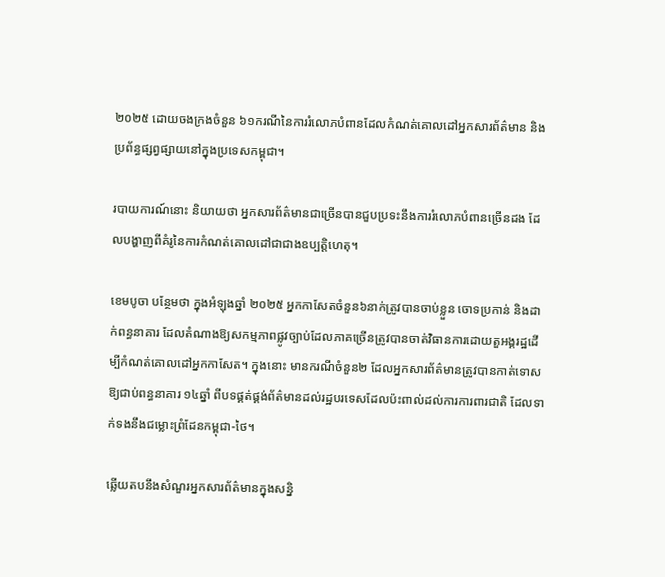២០២៥ ដោយចងក្រងចំនួន ៦១ករណីនៃការរំលោភបំពានដែលកំណត់គោលដៅអ្នកសារព័ត៌មាន និងប្រព័ន្ធផ្សព្វផ្សាយនៅក្នុងប្រទេសកម្ពុជា។

របាយការណ៍នោះ និយាយថា អ្នកសារព័ត៌មានជាច្រើនបានជួបប្រទះនឹងការរំលោភបំពានច្រើនដង ដែលបង្ហាញពីគំរូនៃការកំណត់គោលដៅជាជាងឧប្បត្តិហេតុ។

ខេមបូចា បន្ថែមថា ក្នុងអំឡុងឆ្នាំ ២០២៥ អ្នកកាសែតចំនួន៦នាក់ត្រូវបានចាប់ខ្លួន ចោទប្រកាន់ និងដាក់ពន្ធនាគារ ដែលតំណាងឱ្យសកម្មភាពផ្លូវច្បាប់ដែលភាគច្រើនត្រូវបានចាត់វិធានការដោយតួអង្គរដ្ឋដើម្បីកំណត់គោលដៅអ្នកកាសែត។ ក្នុងនោះ មានករណីចំនួន២ ដែលអ្នកសារព័ត៌មានត្រូវបានកាត់ទោសឱ្យជាប់ពន្ធនាគារ ១៤ឆ្នាំ ពីបទផ្គត់ផ្គង់ព័ត៌មានដល់រដ្ឋបរទេសដែលប៉ះពាល់ដល់ការការពារជាតិ ដែលទាក់ទងនឹងជម្លោះព្រំដែនកម្ពុជា-ថៃ។

ឆ្លើយតបនឹងសំណួរអ្នកសារព័ត៌មានក្នុងសន្និ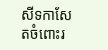សីទកាសែតចំពោះរ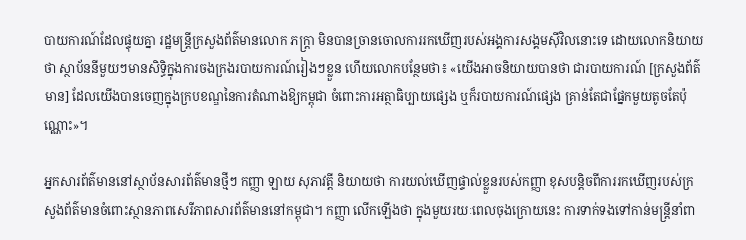បាយការណ៍ដែលផ្ទុយគ្នា រដ្ឋមន្រ្តីក្រសួងព័ត៌មានលោក ភក្រ្តា មិនបានច្រានចោលការរកឃើញរបស់អង្គការសង្គមស៊ីវិលនោះទេ ដោយលោកនិយាយថា ស្ថាប័ននីមួយៗមានសិទ្ធិក្នុងការចងក្រងរបាយការណ៍រៀងៗខ្លួន ហើយលោកបន្ថែមថា៖ «យើងអាចនិយាយបានថា ជារបាយការណ៍ [ក្រសួងព័ត៌មាន] ដែលយើងបានចេញក្នុងក្របខណ្ឌនៃការតំណាងឱ្យកម្ពុជា ចំពោះការអត្ថាធិប្បាយផ្សេង ឬក៏របាយការណ៍ផ្សេង គ្រាន់តែជាផ្នែកមួយតូចតែប៉ុណ្ណោះ»។

អ្នកសារព័ត៌មាននៅស្ថាប័នសារព័ត៌មានថ្មីៗ កញ្ញា ឡាយ សុភាវត្តី និយាយថា ការយល់ឃើញផ្ទាល់ខ្លួនរបស់កញ្ញា ខុសបន្តិចពីការរកឃើញរបស់ក្រសួងព័ត៌មានចំពោះស្ថានភាពសេរីភាពសារព័ត៌មាននៅកម្ពុជា។ កញ្ញា លើកឡើងថា ក្នុងមួយរយៈពេលចុងក្រោយនេះ ការទាក់ទងទៅកាន់មន្រ្តីនាំពា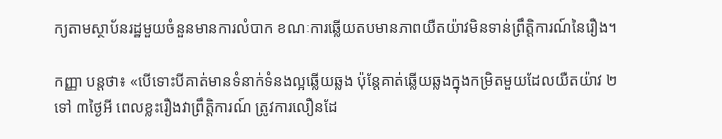ក្យតាមស្ថាប័នរដ្ឋមួយចំនួនមានការលំបាក ខណៈការឆ្លើយតបមានភាពយឺតយ៉ាវមិនទាន់ព្រឹត្តិការណ៍នៃរឿង។

កញ្ញា បន្តថា៖ «បើទោះបីគាត់មានទំនាក់ទំនងល្អឆ្លើយឆ្លង ប៉ុន្តែគាត់ឆ្លើយឆ្លងក្នុងកម្រិតមួយដែលយឺតយ៉ាវ ២ ទៅ ៣ថ្ងៃអី ពេលខ្លះរឿងវាព្រឹត្តិការណ៍ ត្រូវការលឿនដែ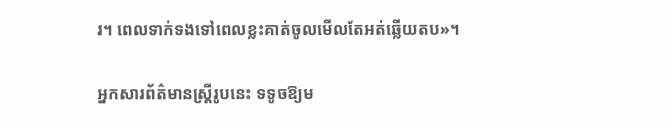រ។ ពេលទាក់ទងទៅពេលខ្លះគាត់ចូលមើលតែអត់ឆ្លើយតប»។

អ្នកសារព័ត៌មានស្រ្តីរូបនេះ ទទូចឱ្យម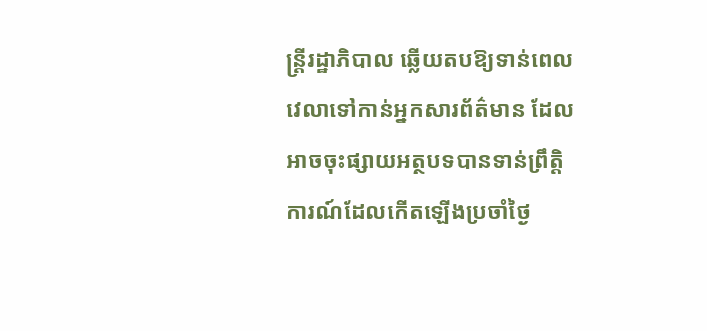ន្រ្តីរដ្ឋាភិបាល ឆ្លើយតបឱ្យទាន់ពេលវេលាទៅកាន់អ្នកសារព័ត៌មាន ដែលអាចចុះផ្សាយអត្ថបទបានទាន់ព្រឹត្តិការណ៍ដែលកើតឡើងប្រចាំថ្ងៃ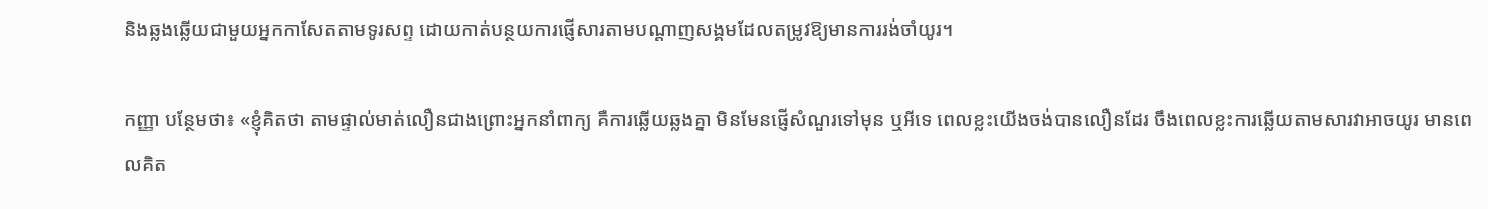និងឆ្លងឆ្លើយជាមួយអ្នកកាសែតតាមទូរសព្ទ ដោយកាត់បន្ថយការផ្ញើសារតាមបណ្ដាញសង្គមដែលតម្រូវឱ្យមានការរង់ចាំយូរ។

កញ្ញា បន្ថែមថា៖ «ខ្ញុំគិតថា តាមផ្ទាល់មាត់លឿនជាងព្រោះអ្នកនាំពាក្យ គឺការឆ្លើយឆ្លងគ្នា មិនមែនផ្ញើសំណួរទៅមុន ឬអីទេ ពេលខ្លះយើងចង់បានលឿនដែរ ចឹងពេលខ្លះការឆ្លើយតាមសារវាអាចយូរ មានពេលគិត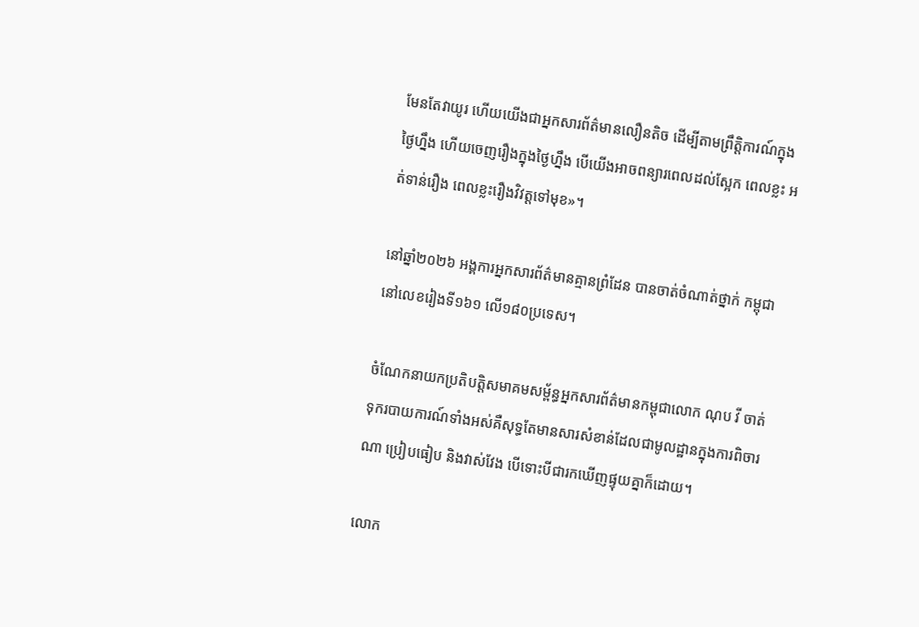មែនតែវាយូរ ហើយយើងជាអ្នកសារព័ត៌មានលឿនតិច ដើម្បីតាមព្រឹត្តិការណ៍ក្នុងថ្ងៃហ្នឹង ហើយចេញរឿងក្នុងថ្ងៃហ្នឹង បើយើងអាចពន្យារពេលដល់ស្អែក ពេលខ្លះ អត់ទាន់រឿង ពេលខ្លះរឿងវិវត្តទៅមុខ»។

នៅឆ្នាំ២០២៦ អង្គការអ្នកសារព័ត៌មានគ្មានព្រំដែន បានចាត់ចំណាត់ថ្នាក់ កម្ពុជានៅលេខរៀងទី១៦១ លើ១៨០ប្រទេស។

ចំណែកនាយកប្រតិបត្តិសមាគមសម្ព័ន្ធអ្នកសារព័ត៌មានកម្ពុជាលោក ណុប វី ចាត់ទុករបាយការណ៍ទាំងអស់គឺសុទ្ធតែមានសារសំខាន់ដែលជាមូលដ្ឋានក្នុងការពិចារណា ប្រៀបធៀប និងវាស់វែង បើទោះបីជារកឃើញផ្ទុយគ្នាក៏ដោយ។

លោក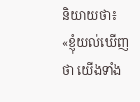និយាយថា៖ «ខ្ញុំយល់ឃើញថា យើងទាំង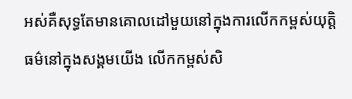អស់គឺសុទ្ធតែមានគោលដៅមួយនៅក្នុងការលើកកម្ពស់យុត្តិធម៌នៅក្នុងសង្គមយើង លើកកម្ពស់សិ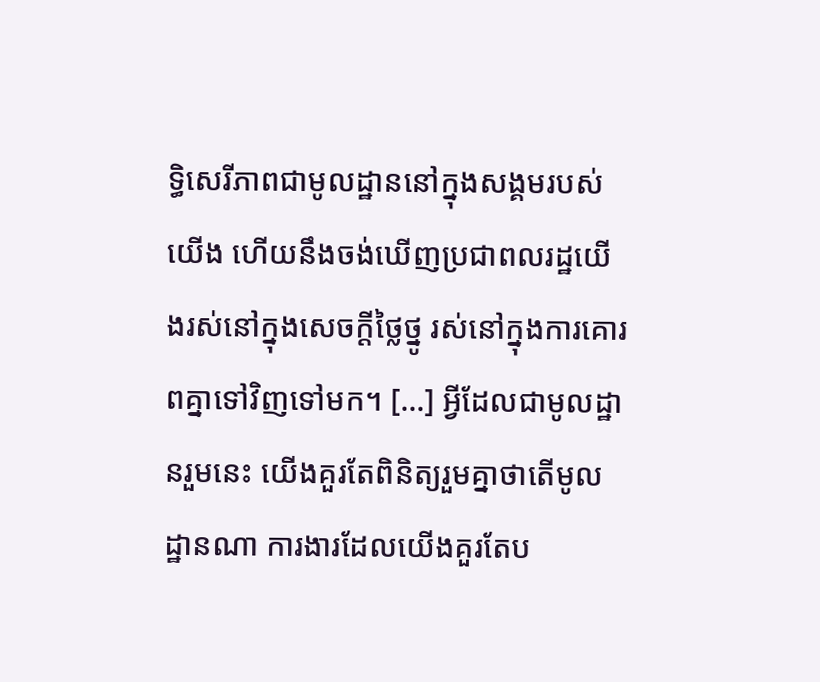ទ្ធិសេរីភាពជាមូលដ្ឋាននៅក្នុងសង្គមរបស់យើង ហើយនឹងចង់ឃើញប្រជាពលរដ្ឋយើងរស់នៅក្នុងសេចក្ដីថ្លៃថ្នូ រស់នៅក្នុងការគោរពគ្នាទៅវិញទៅមក។ […] អ្វីដែលជាមូលដ្ឋានរួមនេះ យើងគួរតែពិនិត្យរួមគ្នាថាតើមូលដ្ឋានណា ការងារដែលយើងគួរតែប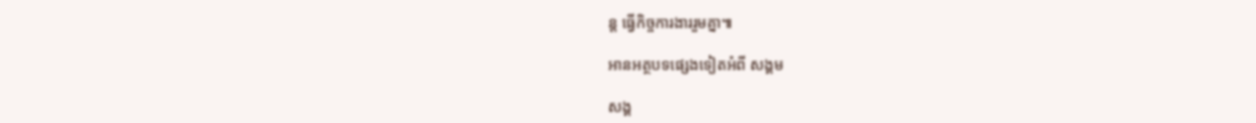ន្ត ធ្វើកិច្ចការងាររួមគ្នា៕

អានអត្ថបទផ្សេងទៀតអំពី សង្គម

សង្គ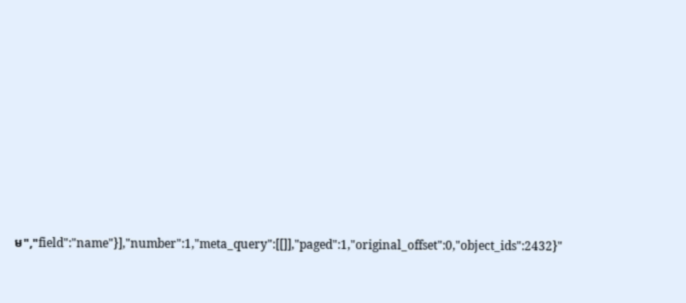ម","field":"name"}],"number":1,"meta_query":[[]],"paged":1,"original_offset":0,"object_ids":2432}"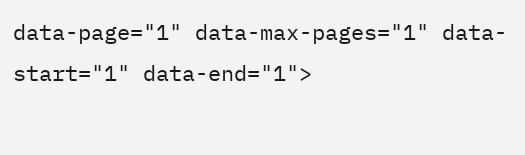data-page="1" data-max-pages="1" data-start="1" data-end="1">